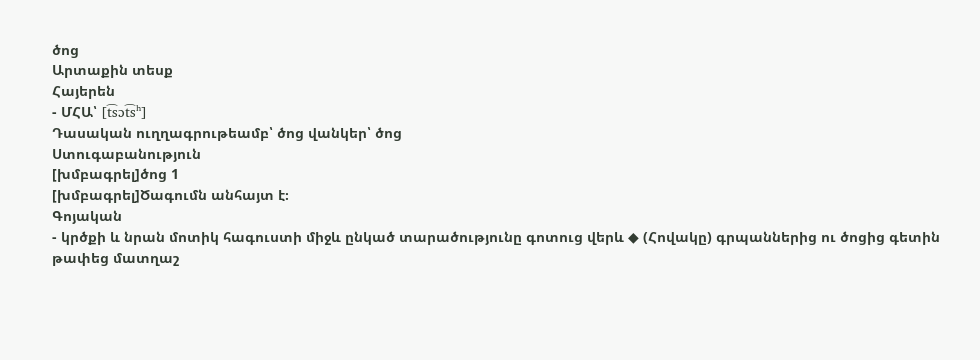ծոց
Արտաքին տեսք
Հայերեն
- ՄՀԱ՝ [t͡sɔt͡sʰ]
Դասական ուղղագրութեամբ՝ ծոց վանկեր՝ ծոց
Ստուգաբանություն
[խմբագրել]ծոց 1
[խմբագրել]Ծագումն անհայտ է։
Գոյական
- կրծքի և նրան մոտիկ հագուստի միջև ընկած տարածությունը գոտուց վերև ◆ (Հովակը) գրպաններից ու ծոցից գետին թափեց մատղաշ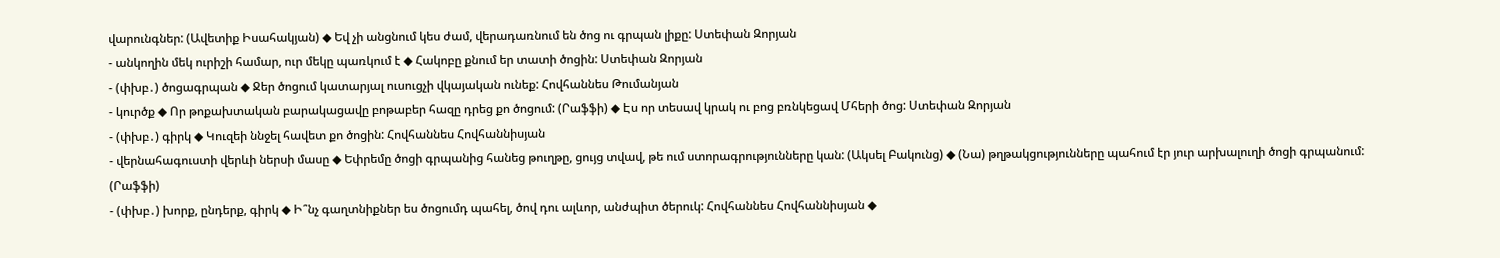վարունգներ: (Ավետիք Իսահակյան) ◆ Եվ չի անցնում կես ժամ, վերադառնում են ծոց ու գրպան լիքը: Ստեփան Զորյան
- անկողին մեկ ուրիշի համար, ուր մեկը պառկում է ◆ Հակոբը քնում եր տատի ծոցին: Ստեփան Զորյան
- (փխբ․) ծոցագրպան ◆ Ջեր ծոցում կատարյալ ուսուցչի վկայական ունեք: Հովհաննես Թումանյան
- կուրծք ◆ Որ թոքախտական բարակացավը բոթաբեր հազը դրեց քո ծոցում: (Րաֆֆի) ◆ Էս որ տեսավ կրակ ու բոց բռնկեցավ Մհերի ծոց: Ստեփան Զորյան
- (փխբ․) գիրկ ◆ Կուզեի ննջել հավետ քո ծոցին: Հովհաննես Հովհաննիսյան
- վերնահագուստի վերևի ներսի մասը ◆ Եփրեմը ծոցի գրպանից հանեց թուղթը, ցույց տվավ, թե ում ստորագրությունները կան: (Ակսել Բակունց) ◆ (Նա) թղթակցությունները պահում էր յուր արխալուղի ծոցի գրպանում: (Րաֆֆի)
- (փխբ․) խորք, ընդերք, գիրկ ◆ Ի՞նչ գաղտնիքներ ես ծոցումդ պահել, ծով դու ալևոր, անժպիտ ծերուկ: Հովհաննես Հովհաննիսյան ◆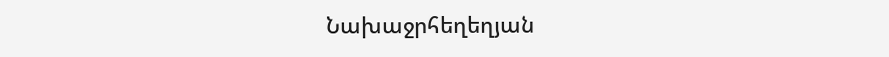Նախաջրհեղեղյան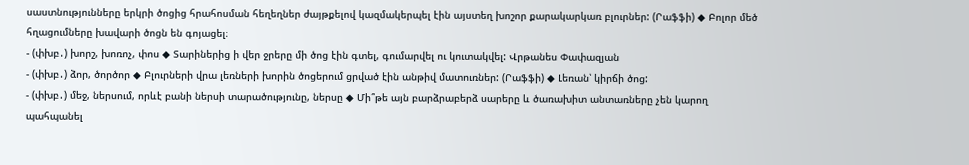սաստնությունները երկրի ծոցից հրահոսման հեղեղներ ժայթքելով կազմակերպել էին այստեղ խոշոր քարակարկառ բլուրներ: (Րաֆֆի) ◆ Բոլոր մեծ հղացումները խավարի ծոցն են գոյացել։
- (փխբ․) խորշ, խոռոչ, փոս ◆ Տարիներից ի վեր ջրերը մի ծոց էին գտել, գումարվել ու կուտակվել: Վրթանես Փափազյան
- (փխբ․) ձոր, ծործոր ◆ Բլուրների վրա լեռների խորին ծոցերում ցրված էին անթիվ մատուռներ: (Րաֆֆի) ◆ Լեռան՝ կիրճի ծոց:
- (փխբ․) մեջ, ներսում, որևէ բանի ներսի տարածությունը, ներսը ◆ Մի՞թե այն բարձրաբերձ սարերը և ծառախիտ անտառները չեն կարող պահպանել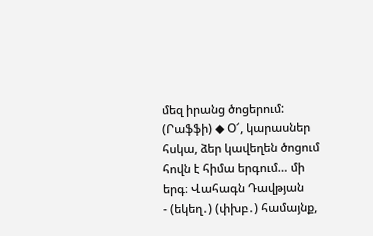մեզ իրանց ծոցերում: (Րաֆֆի) ◆ Օ՜, կարասներ հսկա, ձեր կավեղեն ծոցում հովն է հիմա երգում… մի երգ։ Վահագն Դավթյան
- (եկեղ․) (փխբ․) համայնք,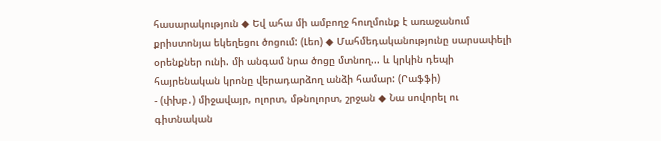հասարակություն ◆ Եվ ահա մի ամբողջ հուղմունք է առաջանում քրիստոնյա եկեղեցու ծոցում: (Լեո) ◆ Մահմեդականությունը սարսափելի օրենքներ ունի. մի անգամ նրա ծոցը մտնող... և կրկին դեպի հայրենական կրոնը վերադարձող անձի համար: (Րաֆֆի)
- (փխբ․) միջավայր, ոլորտ, մթնոլորտ, շրջան ◆ Նա սովորել ու գիտնական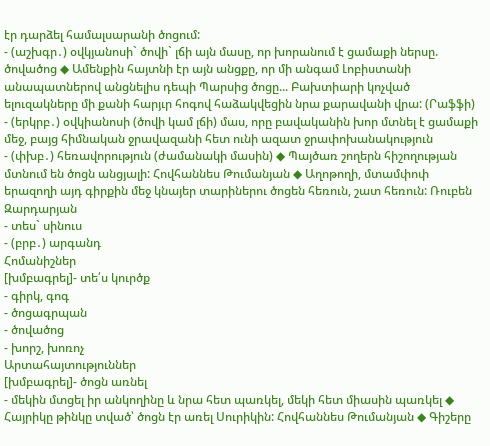էր դարձել համալսարանի ծոցում:
- (աշխգր․) օվկյանոսի` ծովի` լճի այն մասը, որ խորանում է ցամաքի ներսը. ծովածոց ◆ Ամենքին հայտնի էր այն անցքը, որ մի անգամ Լոբիստանի անապատներով անցնելիս դեպի Պարսից ծոցը... Բախտիարի կոչված ելուզակները մի քանի հարյւր հոգով հաձակվեցին նրա քարավանի վրա: (Րաֆֆի)
- (երկրբ․) օվկիանոսի (ծովի կամ լճի) մաս, որը բավականին խոր մտնել է ցամաքի մեջ, բայց հիմնական ջրավազանի հետ ունի ազատ ջրափոխանակություն
- (փխբ․) հեռավորություն (ժամանակի մասին) ◆ Պայծառ շողերն հիշողության մտնում են ծոցն անցյալի: Հովհաննես Թումանյան ◆ Աղոթողի, մտամփոփ երազողի այդ գիրքին մեջ կնայեր տարիներու ծոցեն հեռուն, շատ հեռուն: Ռուբեն Զարդարյան
- տես` սինուս
- (բրբ․) արգանդ
Հոմանիշներ
[խմբագրել]- տե՛ս կուրծք
- գիրկ, գոգ
- ծոցագրպան
- ծովածոց
- խորշ, խոռոչ
Արտահայտություններ
[խմբագրել]- ծոցն առնել
- մեկին մտցել իր անկողինը և նրա հետ պառկել, մեկի հետ միասին պառկել ◆ Հայրիկը թինկը տված՝ ծոցն էր առել Սուրիկին: Հովհաննես Թումանյան ◆ Գիշերը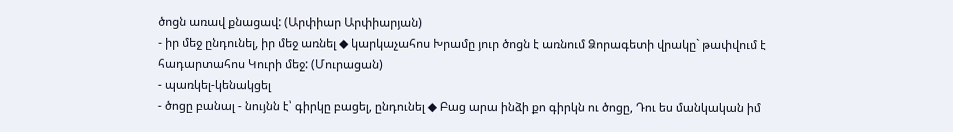ծոցն առավ քնացավ: (Արփիար Արփիարյան)
- իր մեջ ընդունել, իր մեջ առնել ◆ կարկաչահոս Խրամը յուր ծոցն է առնում Ձորագետի վրակը` թափվում է հադարտահոս Կուրի մեջ: (Մուրացան)
- պառկել-կենակցել
- ծոցը բանալ - նույնն է՝ գիրկը բացել, ընդունել ◆ Բաց արա ինձի քո գիրկն ու ծոցը, Դու ես մանկական իմ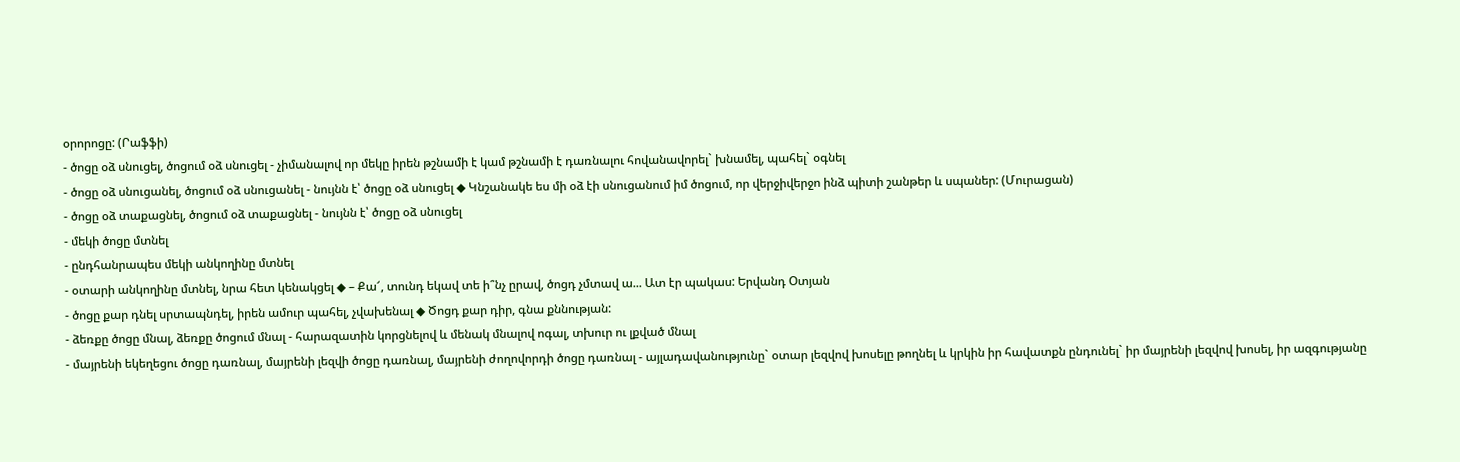օրորոցը: (Րաֆֆի)
- ծոցը օձ սնուցել, ծոցում օձ սնուցել - չիմանալով որ մեկը իրեն թշնամի է կամ թշնամի է դառնալու հովանավորել` խնամել, պահել` օգնել
- ծոցը օձ սնուցանել, ծոցում օձ սնուցանել - նույնն է՝ ծոցը օձ սնուցել ◆ Կնշանակե ես մի օձ էի սնուցանում իմ ծոցում, որ վերջիվերջո ինձ պիտի շանթեր և սպաներ: (Մուրացան)
- ծոցը օձ տաքացնել, ծոցում օձ տաքացնել - նույնն է՝ ծոցը օձ սնուցել
- մեկի ծոցը մտնել
- ընդհանրապես մեկի անկողինը մտնել
- օտարի անկողինը մտնել, նրա հետ կենակցել ◆ – Քա՜, տունդ եկավ տե ի՞նչ ըրավ, ծոցդ չմտավ ա... Ատ էր պակաս: Երվանդ Օտյան
- ծոցը քար դնել սրտապնդել, իրեն ամուր պահել, չվախենալ ◆ Ծոցդ քար դիր, գնա քննության:
- ձեռքը ծոցը մնալ, ձեռքը ծոցում մնալ - հարազատին կորցնելով և մենակ մնալով ոգալ, տխուր ու լքված մնալ
- մայրենի եկեղեցու ծոցը դառնալ, մայրենի լեզվի ծոցը դառնալ, մայրենի ժողովորդի ծոցը դառնալ - այլադավանությունը` օտար լեզվով խոսելը թողնել և կրկին իր հավատքն ընդունել` իր մայրենի լեզվով խոսել, իր ազգությանը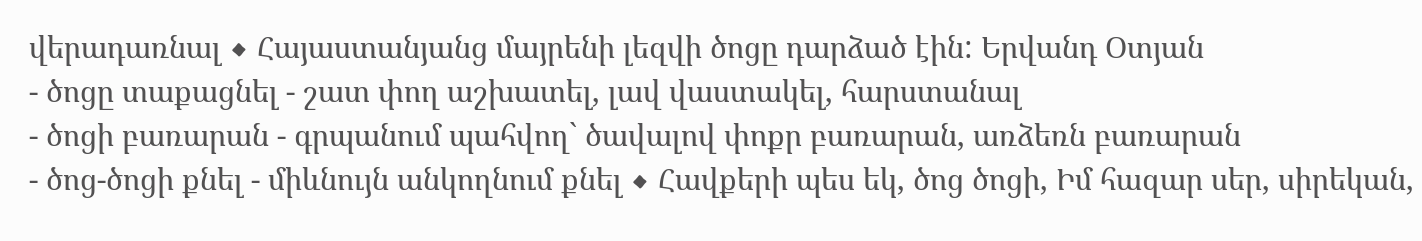վերադառնալ ◆ Հայաստանյանց մայրենի լեզվի ծոցը դարձած էին: Երվանդ Օտյան
- ծոցը տաքացնել - շատ փող աշխատել, լավ վաստակել, հարստանալ
- ծոցի բառարան - գրպանում պահվող` ծավալով փոքր բառարան, առձեռն բառարան
- ծոց-ծոցի քնել - միևնույն անկողնում քնել ◆ Հավքերի պես եկ, ծոց ծոցի, Իմ հազար սեր, սիրեկան,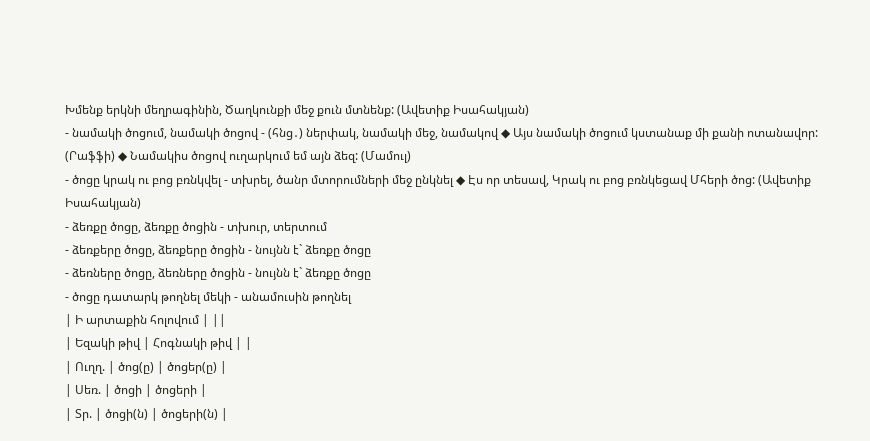Խմենք երկնի մեղրագինին, Ծաղկունքի մեջ քուն մտնենք: (Ավետիք Իսահակյան)
- նամակի ծոցում, նամակի ծոցով - (հնց․) ներփակ, նամակի մեջ, նամակով ◆ Այս նամակի ծոցում կստանաք մի քանի ոտանավոր: (Րաֆֆի) ◆ Նամակիս ծոցով ուղարկում եմ այն ձեզ: (Մամուլ)
- ծոցը կրակ ու բոց բռնկվել - տխրել, ծանր մտորումների մեջ ընկնել ◆ Էս որ տեսավ, Կրակ ու բոց բռնկեցավ Մհերի ծոց: (Ավետիք Իսահակյան)
- ձեռքը ծոցը, ձեռքը ծոցին - տխուր, տերտում
- ձեռքերը ծոցը, ձեռքերը ծոցին - նույնն է` ձեռքը ծոցը
- ձեռները ծոցը, ձեռները ծոցին - նույնն է` ձեռքը ծոցը
- ծոցը դատարկ թողնել մեկի - անամուսին թողնել
| Ի արտաքին հոլովում | ||
| Եզակի թիվ | Հոգնակի թիվ | |
| Ուղղ. | ծոց(ը) | ծոցեր(ը) |
| Սեռ. | ծոցի | ծոցերի |
| Տր. | ծոցի(ն) | ծոցերի(ն) |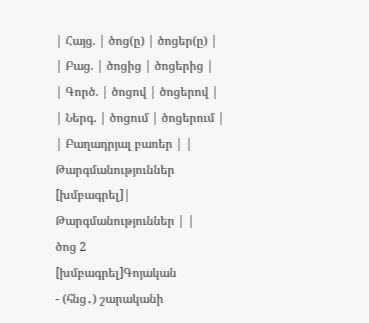| Հայց. | ծոց(ը) | ծոցեր(ը) |
| Բաց. | ծոցից | ծոցերից |
| Գործ. | ծոցով | ծոցերով |
| Ներգ. | ծոցում | ծոցերում |
| Բաղադրյալ բառեր | |
Թարգմանություններ
[խմբագրել]| Թարգմանություններ | |
ծոց 2
[խմբագրել]Գոյական
- (հնց․) շարականի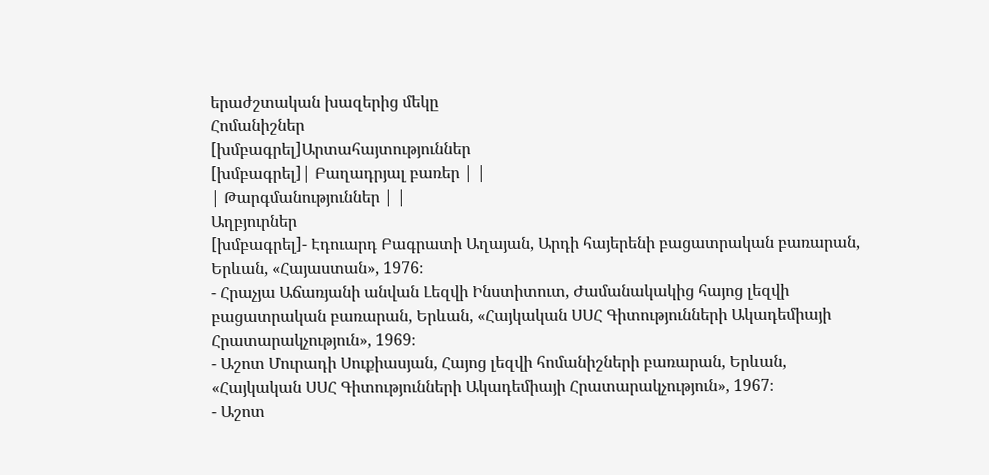երաժշտական խազերից մեկը
Հոմանիշներ
[խմբագրել]Արտահայտություններ
[խմբագրել]| Բաղադրյալ բառեր | |
| Թարգմանություններ | |
Աղբյուրներ
[խմբագրել]- Էդուարդ Բագրատի Աղայան, Արդի հայերենի բացատրական բառարան, Երևան, «Հայաստան», 1976։
- Հրաչյա Աճառյանի անվան Լեզվի Ինստիտուտ, Ժամանակակից հայոց լեզվի բացատրական բառարան, Երևան, «Հայկական ՍՍՀ Գիտությունների Ակադեմիայի Հրատարակչություն», 1969։
- Աշոտ Մուրադի Սուքիասյան, Հայոց լեզվի հոմանիշների բառարան, Երևան, «Հայկական ՍՍՀ Գիտությունների Ակադեմիայի Հրատարակչություն», 1967։
- Աշոտ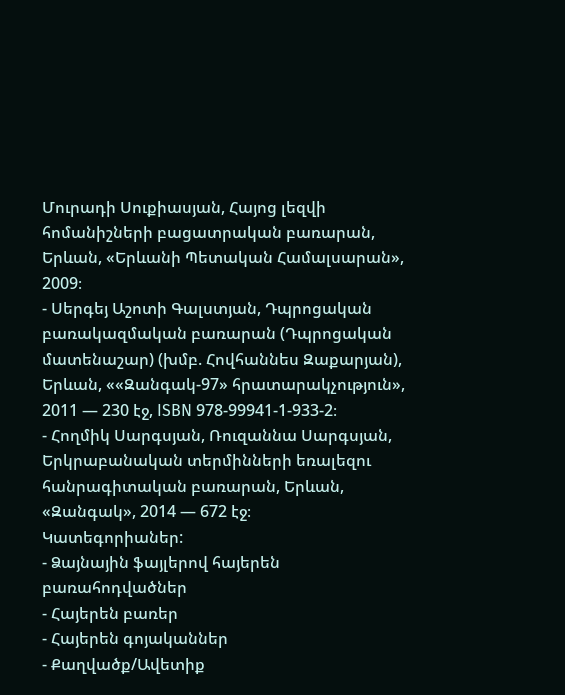Մուրադի Սուքիասյան, Հայոց լեզվի հոմանիշների բացատրական բառարան, Երևան, «Երևանի Պետական Համալսարան», 2009։
- Սերգեյ Աշոտի Գալստյան, Դպրոցական բառակազմական բառարան (Դպրոցական մատենաշար) (խմբ. Հովհաննես Զաքարյան), Երևան, ««Զանգակ-97» հրատարակչություն», 2011 — 230 էջ, ISBN 978-99941-1-933-2։
- Հողմիկ Սարգսյան, Ռուզաննա Սարգսյան, Երկրաբանական տերմինների եռալեզու հանրագիտական բառարան, Երևան, «Զանգակ», 2014 — 672 էջ։
Կատեգորիաներ:
- Ձայնային ֆայլերով հայերեն բառահոդվածներ
- Հայերեն բառեր
- Հայերեն գոյականներ
- Քաղվածք/Ավետիք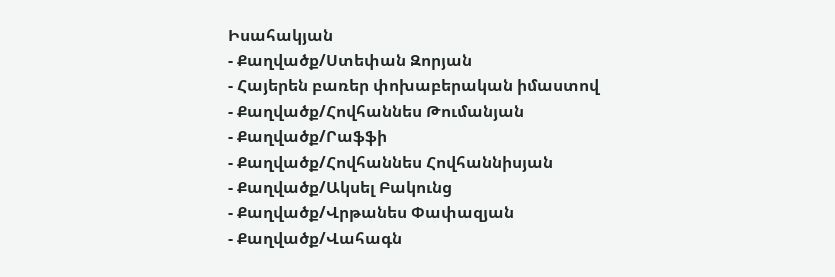Իսահակյան
- Քաղվածք/Ստեփան Զորյան
- Հայերեն բառեր փոխաբերական իմաստով
- Քաղվածք/Հովհաննես Թումանյան
- Քաղվածք/Րաֆֆի
- Քաղվածք/Հովհաննես Հովհաննիսյան
- Քաղվածք/Ակսել Բակունց
- Քաղվածք/Վրթանես Փափազյան
- Քաղվածք/Վահագն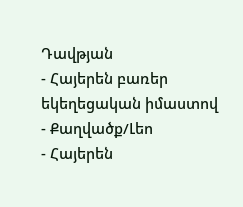Դավթյան
- Հայերեն բառեր եկեղեցական իմաստով
- Քաղվածք/Լեո
- Հայերեն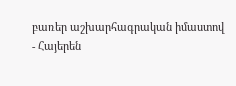բառեր աշխարհագրական իմաստով
- Հայերեն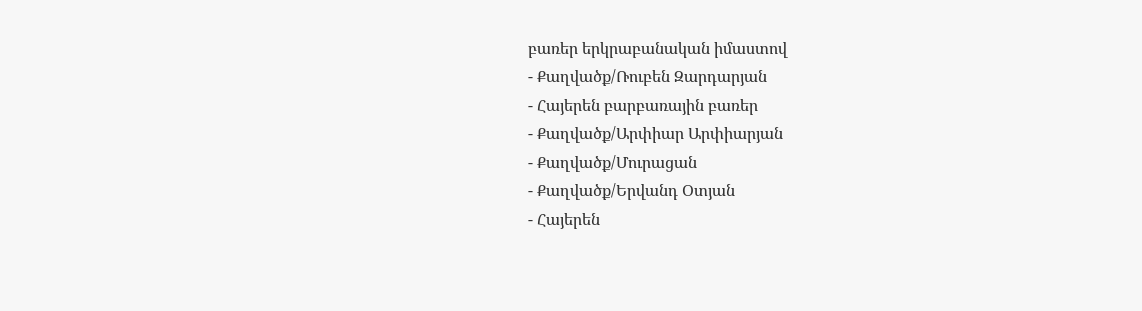բառեր երկրաբանական իմաստով
- Քաղվածք/Ռուբեն Զարդարյան
- Հայերեն բարբառային բառեր
- Քաղվածք/Արփիար Արփիարյան
- Քաղվածք/Մուրացան
- Քաղվածք/Երվանդ Օտյան
- Հայերեն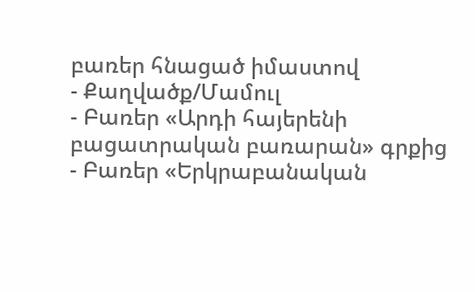բառեր հնացած իմաստով
- Քաղվածք/Մամուլ
- Բառեր «Արդի հայերենի բացատրական բառարան» գրքից
- Բառեր «Երկրաբանական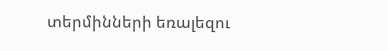տերմինների եռալեզու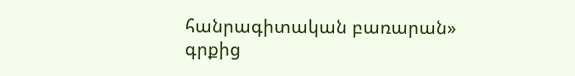հանրագիտական բառարան» գրքից